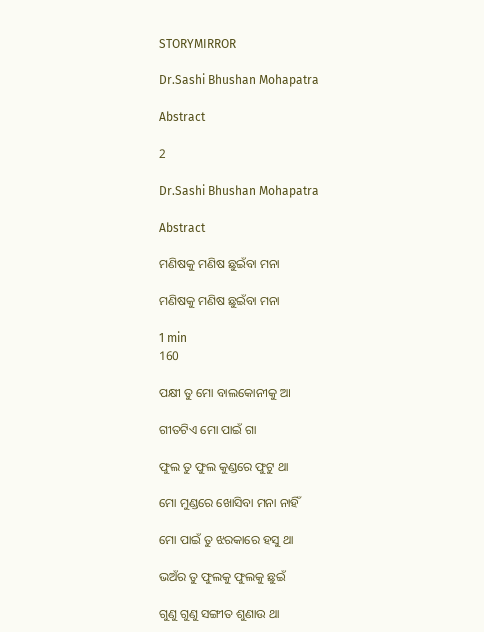STORYMIRROR

Dr.Sashi Bhushan Mohapatra

Abstract

2

Dr.Sashi Bhushan Mohapatra

Abstract

ମଣିଷକୁ ମଣିଷ ଛୁଇଁବା ମନା

ମଣିଷକୁ ମଣିଷ ଛୁଇଁବା ମନା

1 min
160

ପକ୍ଷୀ ତୁ ମୋ ବାଲକୋନୀକୁ ଆ

ଗୀତଟିଏ ମୋ ପାଇଁ ଗା

ଫୁଲ ତୁ ଫୁଲ କୁଣ୍ଡରେ ଫୁଟୁ ଥା

ମୋ ମୁଣ୍ଡରେ ଖୋସିବା ମନା ନାହିଁ

ମୋ ପାଇଁ ତୁ ଝରକାରେ ହସୁ ଥା

ଭଅଁର ତୁ ଫୁଲକୁ ଫୁଲକୁ ଛୁଇଁ

ଗୁଣୁ ଗୁଣୁ ସଙ୍ଗୀତ ଶୁଣାଉ ଥା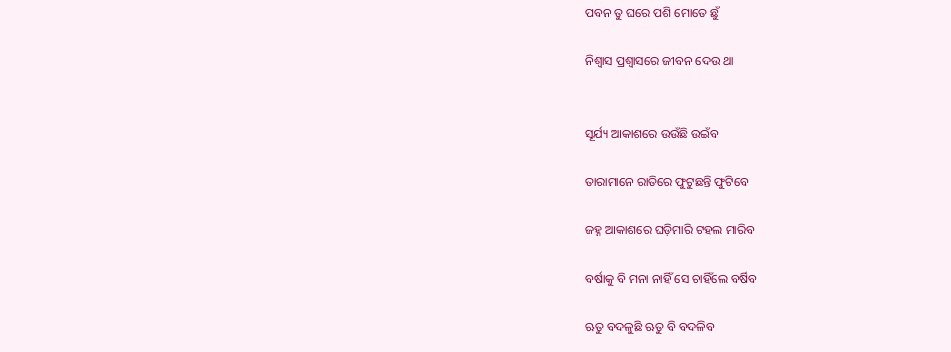ପବନ ତୁ ଘରେ ପଶି ମୋତେ ଛୁଁ

ନିଶ୍ୱାସ ପ୍ରଶ୍ୱାସରେ ଜୀବନ ଦେଉ ଥା


ସୂର୍ଯ୍ୟ ଆକାଶରେ ଉଉଁଛି ଉଇଁବ

ତାରାମାନେ ରାତିରେ ଫୁଟୁଛନ୍ତି ଫୁଟିବେ

ଜହ୍ନ ଆକାଶରେ ଘଡ଼ିମାରି ଟହଲ ମାରିବ

ବର୍ଷାକୁ ବି ମନା ନାହିଁ ସେ ଚାହିଁଲେ ବର୍ଷିବ

ଋତୁ ବଦଳୁଛି ଋତୁ ବି ବଦଳିବ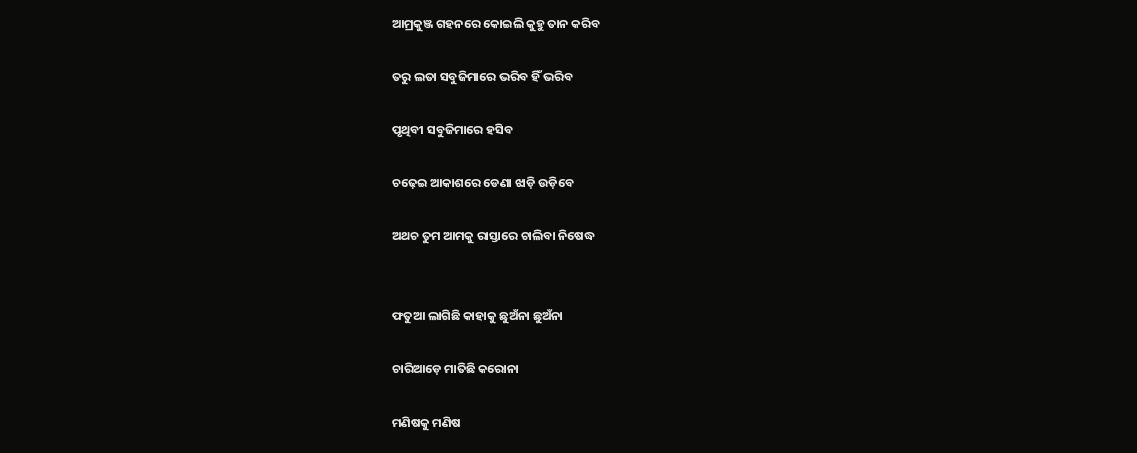ଆମ୍ରକୁଞ୍ଜ ଗହନରେ କୋଇଲି କୁହୁ ତାନ କରିବ

ତରୁ ଲତା ସବୁଜିମାରେ ଭରିବ ହିଁ ଭରିବ

ପୃଥିବୀ ସବୁଜିମାରେ ହସିବ

ଚଢ଼େଇ ଆକାଶରେ ଡେଣା ଝାଡ଼ି ଉଡ଼ିବେ

ଅଥଚ ତୁମ ଆମକୁ ରାସ୍ତାରେ ଚାଲିବା ନିଷେଦ୍ଧ


ଫତୁଆ ଲାଗିଛି କାହାକୁ ଛୁଅଁନା ଛୁଅଁନା

ଚାରିଆଡ଼େ ମାତିଛି କରୋନା

ମଣିଷକୁ ମଣିଷ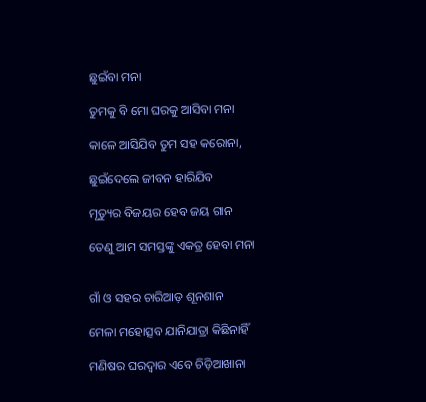ଛୁଇଁବା ମନା

ତୁମକୁ ବି ମୋ ଘରକୁ ଆସିବା ମନା

କାଳେ ଆସିଯିବ ତୁମ ସହ କରୋନା,

ଛୁଇଁଦେଲେ ଜୀବନ ହାରିଯିବ

ମୃତ୍ୟୁର ବିଜୟର ହେବ ଜୟ ଗାନ

ତେଣୁ ଆମ ସମସ୍ତଙ୍କୁ ଏକତ୍ର ହେବା ମନା


ଗାଁ ଓ ସହର ଚାରିଆଡ଼ ଶୂନଶାନ

ମେଳା ମହୋତ୍ସବ ଯାନିଯାତ୍ରା କିଛିନାହିଁ

ମଣିଷର ଘରଦ୍ୱାର ଏବେ ଚିଡ଼ିଆଖାନା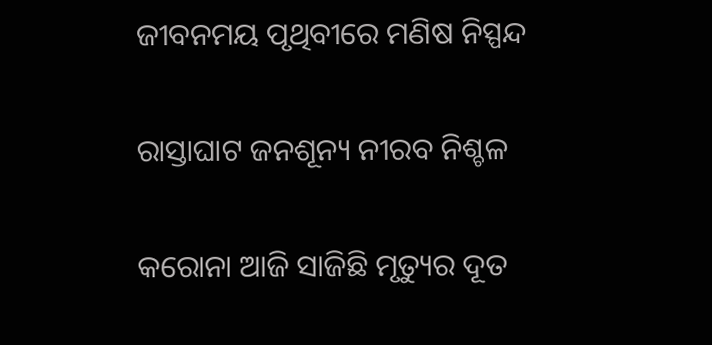ଜୀବନମୟ ପୃଥିବୀରେ ମଣିଷ ନିସ୍ପନ୍ଦ

ରାସ୍ତାଘାଟ ଜନଶୂନ୍ୟ ନୀରବ ନିଶ୍ଚଳ

କରୋନା ଆଜି ସାଜିଛି ମୃତ୍ୟୁର ଦୂତ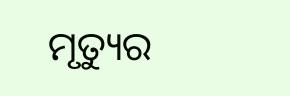ମୃତ୍ୟୁର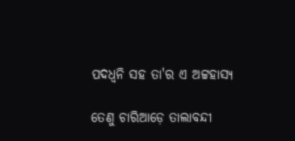ପଦଧ୍ୱନି ସହ ତା'ର ଏ ଅଟ୍ଟହାସ୍ୟ

ତେଣୁ ଚାରିଆଡ଼େ ତାଲାବନ୍ଦୀ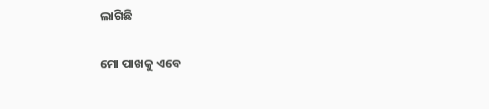ଲାଗିଛି

ମୋ ପାଖକୁ ଏବେ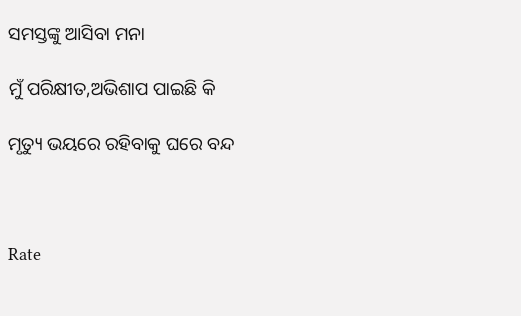ସମସ୍ତଙ୍କୁ ଆସିବା ମନା

ମୁଁ ପରିକ୍ଷୀତ,ଅଭିଶାପ ପାଇଛି କି

ମୃତ୍ୟୁ ଭୟରେ ରହିବାକୁ ଘରେ ବନ୍ଦ



Rate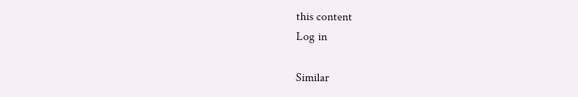this content
Log in

Similar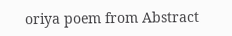oriya poem from Abstract